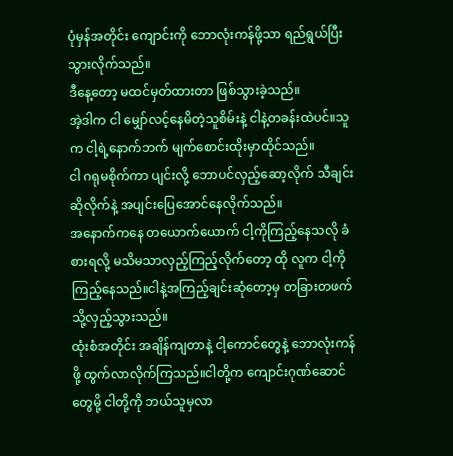ပုံမှန်အတိုင်း ကျောင်းကို ဘောလုံးကန်ဖို့သာ ရည်ရွယ်ပြီးသွားလိုက်သည်။
ဒီနေ့တော့ မထင်မှတ်ထားတာ ဖြစ်သွားခဲ့သည်။
အဲ့ဒါက ငါ မျှော်လင့်နေမိတဲ့သူစိမ်းနဲ့ ငါနဲ့တခန်းထဲပင်။သူက ငါ့ရဲ့နောက်ဘက် မျက်စောင်းထိုးမှာထိုင်သည်။
ငါ ဂရုမစိုက်ကာ ပျင်းလို့ ဘောပင်လှည့်ဆော့လိုက် သီချင်းဆိုလိုက်နဲ့ အပျင်းပြေအောင်နေလိုက်သည်။
အနောက်ကနေ တယောက်ယောက် ငါ့ကိုကြည့်နေသလို ခံစားရလို့ မသိမသာလှည့်ကြည့်လိုက်တော့ ထို လူက ငါ့ကိုကြည့်နေသည်။ငါနဲ့အကြည့်ချင်းဆုံတော့မှ တခြားတဖက်သို့လှည့်သွားသည်။
ထုံးစံအတိုင်း အချိန်ကျတာနဲ့ ငါ့ကောင်တွေနဲ့ ဘောလုံးကန်ဖို့ ထွက်လာလိုက်ကြသည်။ငါတို့က ကျောင်းဂုဏ်ဆောင်တွေမို့ ငါတို့ကို ဘယ်သူမှလာ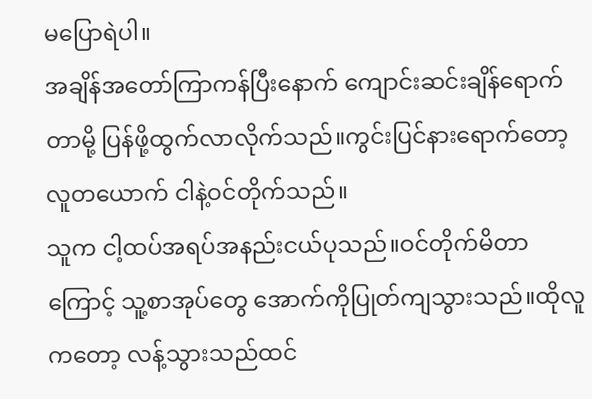မပြောရဲပါ။
အချိန်အတော်ကြာကန်ပြီးနောက် ကျောင်းဆင်းချိန်ရောက်တာမို့ ပြန်ဖို့ထွက်လာလိုက်သည်။ကွင်းပြင်နားရောက်တော့ လူတယောက် ငါနဲ့ဝင်တိုက်သည်။
သူက ငါ့ထပ်အရပ်အနည်းငယ်ပုသည်။ဝင်တိုက်မိတာကြောင့် သူ့စာအုပ်တွေ အောက်ကိုပြုတ်ကျသွားသည်။ထိုလူကတော့ လန့်သွားသည်ထင်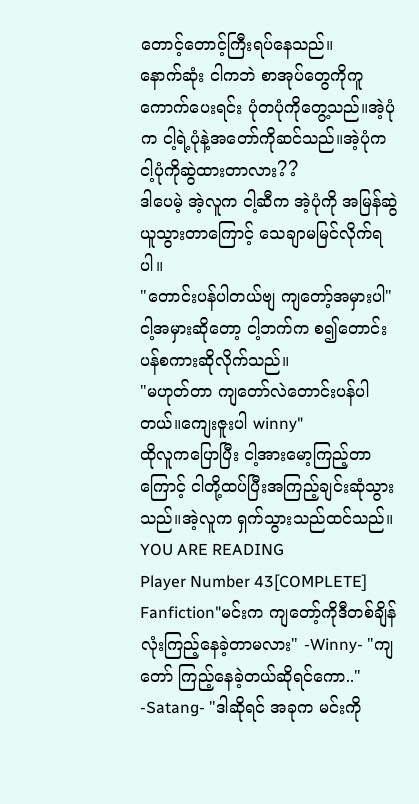တောင့်တောင့်ကြီးရပ်နေသည်။
နောက်ဆုံး ငါကဘဲ စာအုပ်တွေကိုကူကောက်ပေးရင်း ပုံတပုံကိုတွေ့သည်။အဲ့ပုံက ငါ့ရဲ့ပုံနဲ့အတော်ကိုဆင်သည်။အဲ့ပုံက ငါ့ပုံကိုဆွဲထားတာလား??
ဒါပေမဲ့ အဲ့လူက ငါ့ဆီက အဲ့ပုံကို အမြန်ဆွဲယူသွားတာကြောင့် သေချာမမြင်လိုက်ရပါ။
"တောင်းပန်ပါတယ်ဗျ ကျတော့်အမှားပါ"
ငါ့အမှားဆိုတော့ ငါ့ဘက်က စ၍တောင်းပန်စကားဆိုလိုက်သည်။
"မဟုတ်တာ ကျတော်လဲတောင်းပန်ပါတယ်။ကျေးဇူးပါ winny"
ထိုလူကပြောပြီး ငါ့အားမော့ကြည့်တာကြောင့် ငါတို့ထပ်ပြီးအကြည့်ချင်းဆုံသွားသည်။အဲ့လူက ရှက်သွားသည်ထင်သည်။
YOU ARE READING
Player Number 43[COMPLETE]
Fanfiction"မင်းက ကျတော့်ကိုဒီတစ်ချိန်လုံးကြည့်နေခဲ့တာမလား" -Winny- "ကျတော် ကြည့်နေခဲ့တယ်ဆိုရင်ကော.." -Satang- "ဒါဆိုရင် အခုက မင်းကို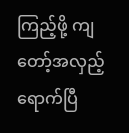ကြည့်ဖို့ ကျတော့်အလှည့် ရောက်ပြီ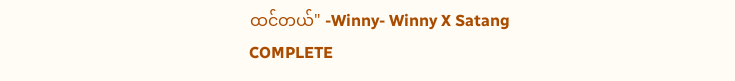ထင်တယ်" -Winny- Winny X Satang COMPLETE